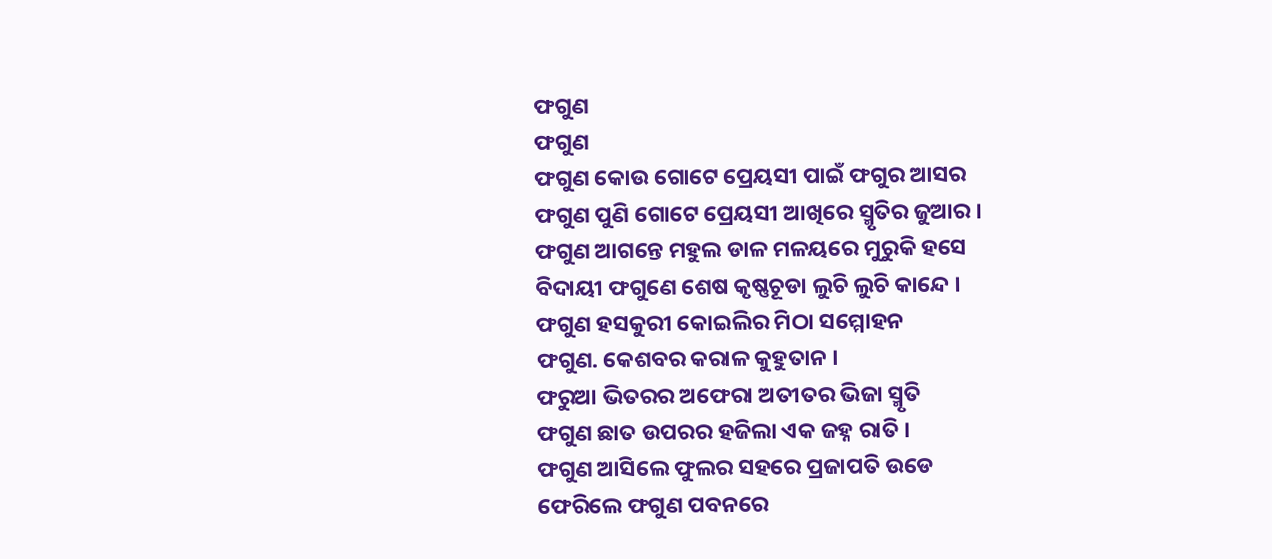ଫଗୁଣ
ଫଗୁଣ
ଫଗୁଣ କୋଉ ଗୋଟେ ପ୍ରେୟସୀ ପାଇଁ ଫଗୁର ଆସର
ଫଗୁଣ ପୁଣି ଗୋଟେ ପ୍ରେୟସୀ ଆଖିରେ ସ୍ମୃତିର ଜୁଆର ।
ଫଗୁଣ ଆଗନ୍ତେ ମହୁଲ ଡାଳ ମଳୟରେ ମୁରୁକି ହସେ
ବିଦାୟୀ ଫଗୁଣେ ଶେଷ କୃଷ୍ଣଚୂଡା ଲୁଚି ଲୁଚି କାନ୍ଦେ ।
ଫଗୁଣ ହସକୁରୀ କୋଇଲିର ମିଠା ସମ୍ମୋହନ
ଫଗୁଣ. କେଶବର କରାଳ କୁହୁତାନ ।
ଫରୁଆ ଭିତରର ଅଫେରା ଅତୀତର ଭିଜା ସ୍ମୃତି
ଫଗୁଣ ଛାତ ଉପରର ହଜିଲା ଏକ ଜହ୍ନ ରାତି ।
ଫଗୁଣ ଆସିଲେ ଫୁଲର ସହରେ ପ୍ରଜାପତି ଉଡେ
ଫେରିଲେ ଫଗୁଣ ପବନରେ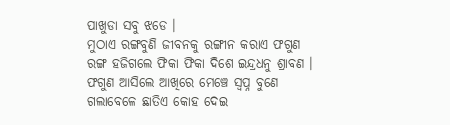ପାଖୁଡା ସବୁ ଝଡେ ।
ମୁଠାଏ ରଙ୍ଗବୁଣି ଜୀବନକୁ ରଙ୍ଗୀନ କରାଏ ଫଗୁଣ
ରଙ୍ଗ ହଜିଗଲେ ଫିକା ଫିକା ଦିଶେ ଇନ୍ଦ୍ରଧନୁ ଶ୍ରାବଣ ।
ଫଗୁଣ ଆସିଲେ ଆଖିରେ ମେଞ୍ଚେ ସ୍ବପ୍ନ ବୁଣେ
ଗଲାବେଳେ ଛାତିଏ କୋହ ଦେଇ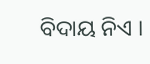ବିଦାୟ ନିଏ ।